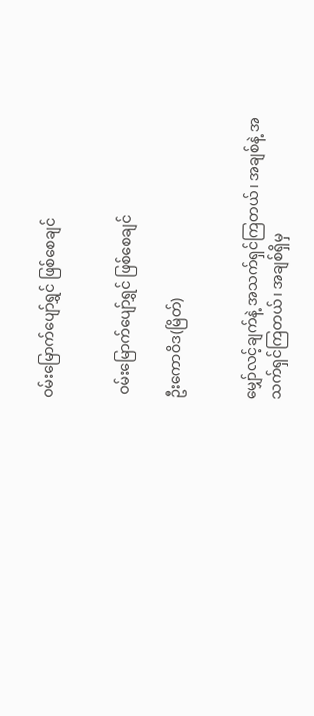ဝမ်းမြောက်ပျော်ရွှင် ဖြစ်စေချင်


 ဝမ်းမြောက်ပျော်ရွှင် ဖြစ်စေချင်

ဦးကောဝိဒ(မြိတ်)


မျှော်လင့်ချက်နဲ့ အသက်ရှင်ကြတယ်၊ အချစ်နဲ့ အသက်ရှင်ကြတယ်၊ အချစ်ရှိမှ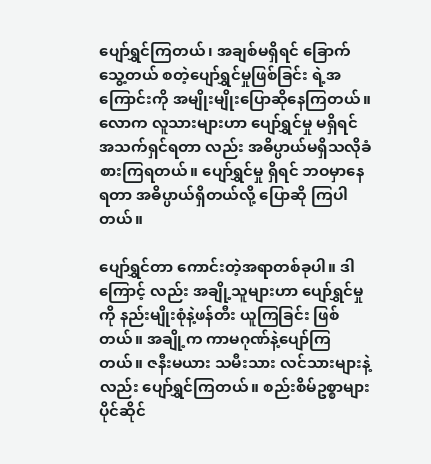ပျော်ရွှင်ကြတယ်၊ အချစ်မရှိရင် ခြောက်သွေ့တယ် စတဲ့ပျော်ရွှင်မှုဖြစ်ခြင်း ရဲ့အကြောင်းကို အမျိုးမျိုးပြောဆိုနေကြတယ်။လောက လူသားများဟာ ပျော်ရွှင်မှု မရှိရင် အသက်ရှင်ရတာ လည်း အဓိပ္ပာယ်မရှိသလိုခံစားကြရတယ်။ ပျော်ရွှင်မှု ရှိရင် ဘဝမှာနေရတာ အဓိပ္ပာယ်ရှိတယ်လို့ ပြောဆို ကြပါတယ်။

ပျော်ရွှင်တာ ကောင်းတဲ့အရာတစ်ခုပါ။ ဒါကြောင့် လည်း အချို့သူများဟာ ပျော်ရွှင်မှုကို နည်းမျိုးစုံနဲ့ဖန်တီး ယူကြခြင်း ဖြစ်တယ်။ အချို့က ကာမဂုဏ်နဲ့ပျော်ကြ တယ်။ ဇနီးမယား သမီးသား လင်သားများနဲ့လည်း ပျော်ရွှင်ကြတယ်။ စည်းစိမ်ဥစ္စာများ ပိုင်ဆိုင်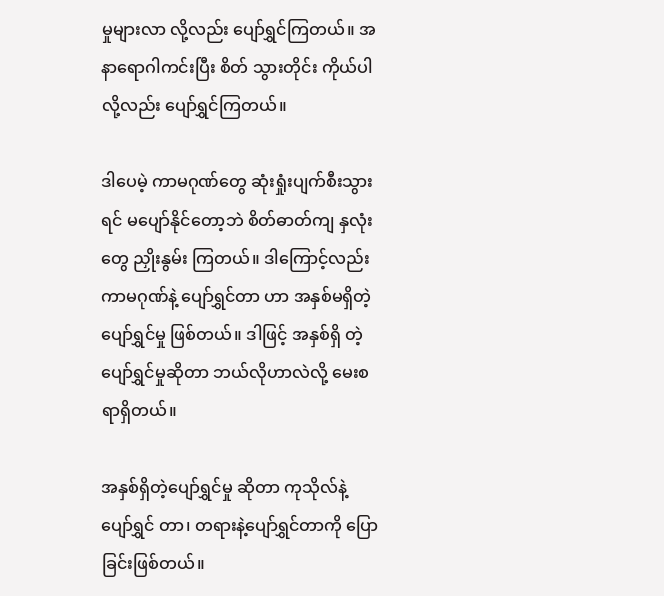မှုများလာ လို့လည်း ပျော်ရွှင်ကြတယ်။ အနာရောဂါကင်းပြီး စိတ် သွားတိုင်း ကိုယ်ပါလို့လည်း ပျော်ရွှင်ကြတယ်။

ဒါပေမဲ့ ကာမဂုဏ်တွေ ဆုံးရှုံးပျက်စီးသွားရင် မပျော်နိုင်တော့ဘဲ စိတ်ဓာတ်ကျ နှလုံးတွေ ညှိုးနွမ်း ကြတယ်။ ဒါကြောင့်လည်း ကာမဂုဏ်နဲ့ ပျော်ရွှင်တာ ဟာ အနှစ်မရှိတဲ့ပျော်ရွှင်မှု ဖြစ်တယ်။ ဒါဖြင့် အနှစ်ရှိ တဲ့ပျော်ရွှင်မှုဆိုတာ ဘယ်လိုဟာလဲလို့ မေးစရာရှိတယ်။

အနှစ်ရှိတဲ့ပျော်ရွှင်မှု ဆိုတာ ကုသိုလ်နဲ့ ပျော်ရွှင် တာ၊ တရားနဲ့ပျော်ရွှင်တာကို ပြောခြင်းဖြစ်တယ်။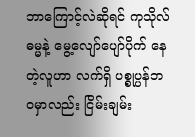ဘာကြောင့်လဲဆိုရင် ကုသိုလ်ဓမ္မနဲ့ မွေ့လျော်ပျော်ပိုက် နေတဲ့လူဟာ လက်ရှိ ပစ္စုပ္ပန်ဘဝမှာလည်း ငြိမ်းချမ်း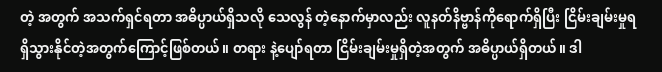တဲ့ အတွက် အသက်ရှင်ရတာ အဓိပ္ပာယ်ရှိသလို သေလွန် တဲ့နောက်မှာလည်း လူနတ်နိဗ္ဗာန်ကိုရောက်ရှိပြီး ငြိမ်းချမ်းမှုရရှိသွားနိုင်တဲ့အတွက်ကြောင့်ဖြစ်တယ်။ တရား နဲ့ပျော်ရတာ ငြိမ်းချမ်းမှုရှိတဲ့အတွက် အဓိပ္ပာယ်ရှိတယ်။ ဒါ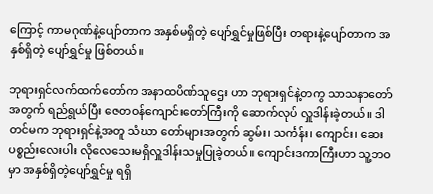ကြောင့် ကာမဂုဏ်နဲ့ပျော်တာက အနှစ်မရှိတဲ့ ပျော်ရွှင်မှုဖြစ်ပြီး တရားနဲ့ပျော်တာက အနှစ်ရှိတဲ့ ပျော်ရွှင်မှု ဖြစ်တယ်။

ဘုရားရှင်လက်ထက်တော်က အနာထပိဏ်သူဌေး ဟာ ဘုရားရှင်နဲ့တကွ သာသနာတော်အတွက် ရည်ရွယ်ပြီး ဇေတဝန်ကျောင်းတော်ကြီးကို ဆောက်လုပ် လှူဒါန်းခဲ့တယ်။ ဒါတင်မက ဘုရားရှင်နဲ့အတူ သံဃာ တော်များအတွက် ဆွမ်း၊ သင်္ကန်း၊ ကျောင်း၊ ဆေး ပစ္စည်းလေးပါး လိုလေသေးမရှိလှူဒါန်းသမှုပြုခဲ့တယ်။ ကျောင်းဒကာကြီးဟာ သူ့ဘဝမှာ အနှစ်ရှိတဲ့ပျော်ရွှင်မှု ရရှိ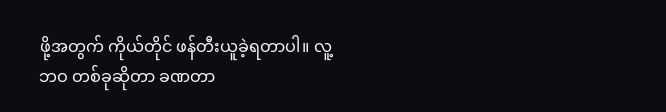ဖို့အတွက် ကိုယ်တိုင် ဖန်တီးယူခဲ့ရတာပါ။ လူ့ဘဝ တစ်ခုဆိုတာ ခဏတာ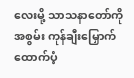လေးမို့ သာသနာတော်ကို အစွမ်း ကုန်ချီးမြှောက်ထောက်ပံ့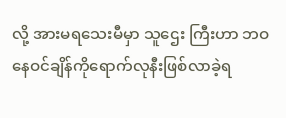လို့ အားမရသေးမီမှာ သူဌေး ကြီးဟာ ဘဝနေဝင်ချိန်ကိုရောက်လုနီးဖြစ်လာခဲ့ရ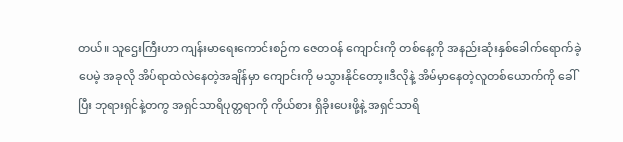တယ်။ သူဌေးကြီးဟာ ကျန်းမာရေးကောင်းစဉ်က ဇေတဝန် ကျောင်းကို တစ်နေ့ကို အနည်းဆုံးနှစ်ခေါက်ရောက်ခဲ့ ပေမဲ့ အခုလို အိပ်ရာထဲလဲနေတဲ့အချိန်မှာ ကျောင်းကို မသွားနိုင်တော့။ဒီလိုနဲ့ အိမ်မှာနေတဲ့လူတစ်ယောက်ကို ခေါ်ပြီး ဘုရားရှင်နဲ့တကွ အရှင်သာရိပုတ္တရာကို ကိုယ်စား ရှိခိုးပေးဖို့နဲ့ အရှင်သာရိ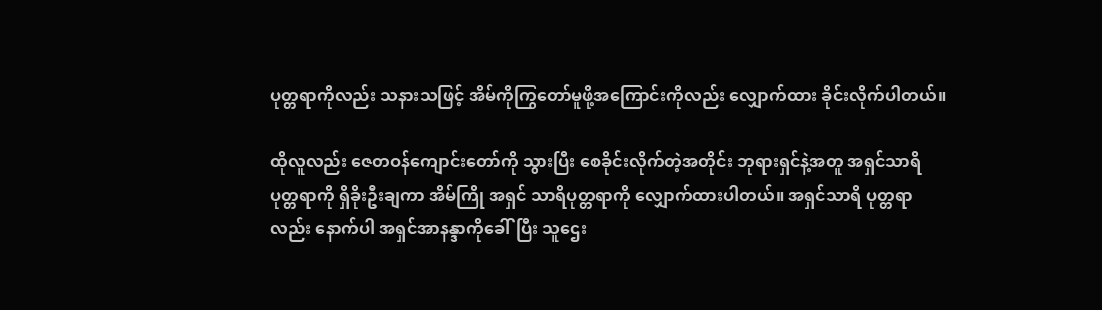ပုတ္တရာကိုလည်း သနားသဖြင့် အိမ်ကိုကြွတော်မူဖို့အကြောင်းကိုလည်း လျှောက်ထား ခိုင်းလိုက်ပါတယ်။

ထိုလူလည်း ဇေတဝန်ကျောင်းတော်ကို သွားပြီး စေခိုင်းလိုက်တဲ့အတိုင်း ဘုရားရှင်နဲ့အတူ အရှင်သာရိ ပုတ္တရာကို ရှိခိုးဦးချကာ အိမ်ကြို အရှင် သာရိပုတ္တရာကို လျှောက်ထားပါတယ်။ အရှင်သာရိ ပုတ္တရာလည်း နောက်ပါ အရှင်အာနန္ဒာကိုခေါ်ပြီး သူဌေး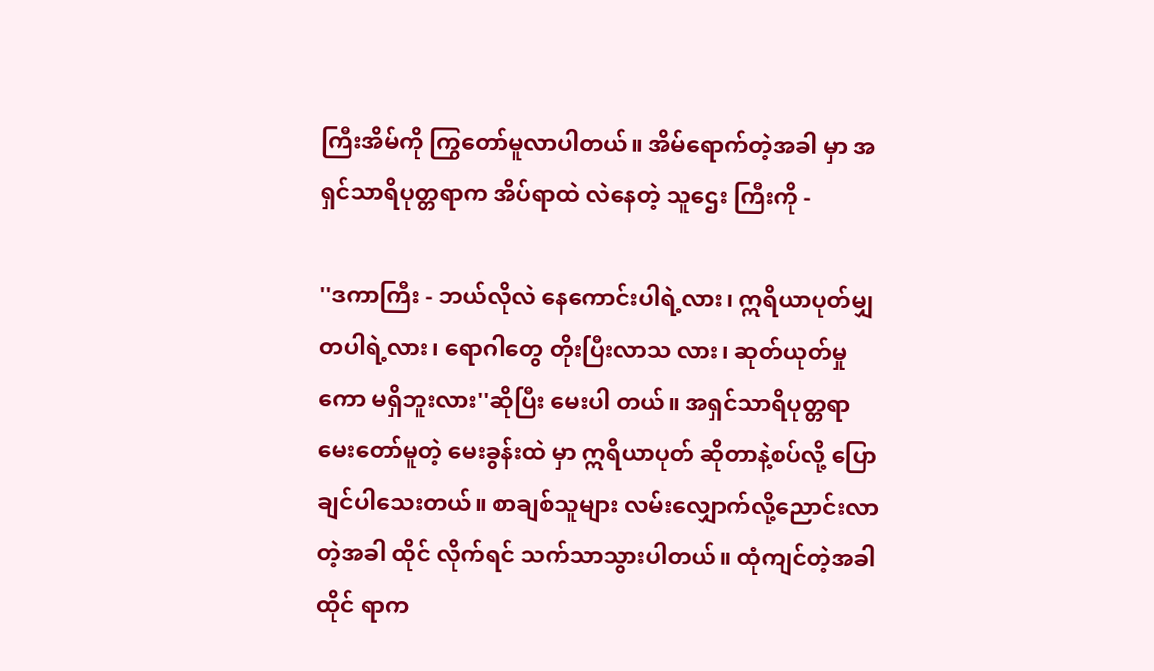ကြီးအိမ်ကို ကြွတော်မူလာပါတယ်။ အိမ်ရောက်တဲ့အခါ မှာ အရှင်သာရိပုတ္တရာက အိပ်ရာထဲ လဲနေတဲ့ သူဌေး ကြီးကို -

''ဒကာကြီး - ဘယ်လိုလဲ နေကောင်းပါရဲ့လား၊ ဣရိယာပုတ်မျှတပါရဲ့လား၊ ရောဂါတွေ တိုးပြီးလာသ လား၊ ဆုတ်ယုတ်မှုကော မရှိဘူးလား''ဆိုပြီး မေးပါ တယ်။ အရှင်သာရိပုတ္တရာ မေးတော်မူတဲ့ မေးခွန်းထဲ မှာ ဣရိယာပုတ် ဆိုတာနဲ့စပ်လို့ ပြောချင်ပါသေးတယ်။ စာချစ်သူများ လမ်းလျှောက်လို့ညောင်းလာတဲ့အခါ ထိုင် လိုက်ရင် သက်သာသွားပါတယ်။ ထုံကျင်တဲ့အခါ ထိုင် ရာက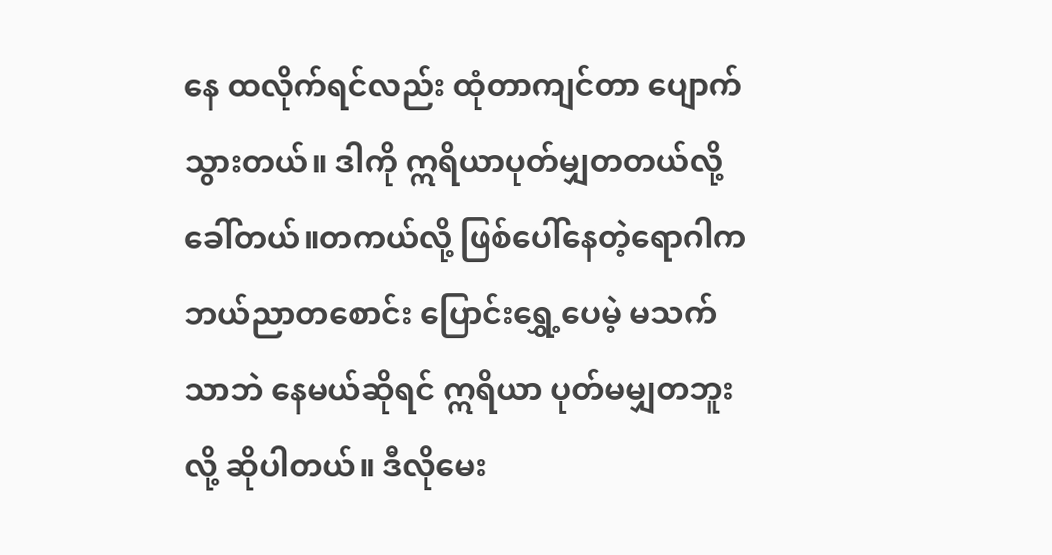နေ ထလိုက်ရင်လည်း ထုံတာကျင်တာ ပျောက် သွားတယ်။ ဒါကို ဣရိယာပုတ်မျှတတယ်လို့ခေါ်တယ်။တကယ်လို့ ဖြစ်ပေါ်နေတဲ့ရောဂါက ဘယ်ညာတစောင်း ပြောင်းရွှေ့ပေမဲ့ မသက်သာဘဲ နေမယ်ဆိုရင် ဣရိယာ ပုတ်မမျှတဘူးလို့ ဆိုပါတယ်။ ဒီလိုမေး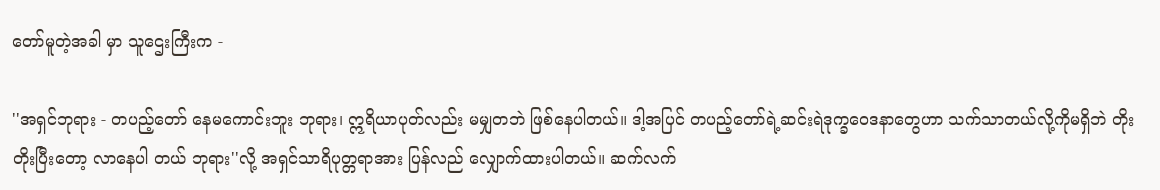တော်မူတဲ့အခါ မှာ သူဌေးကြီးက -

''အရှင်ဘုရား - တပည့်တော် နေမကောင်းဘူး ဘုရား၊ ဣရိယာပုတ်လည်း မမျှတဘဲ ဖြစ်နေပါတယ်။ ဒါ့အပြင် တပည့်တော်ရဲ့ဆင်းရဲဒုက္ခဝေဒနာတွေဟာ သက်သာတယ်လို့ကိုမရှိဘဲ တိုးတိုးပြီးတော့ လာနေပါ တယ် ဘုရား''လို့ အရှင်သာရိပုတ္တရာအား ပြန်လည် လျှောက်ထားပါတယ်။ ဆက်လက်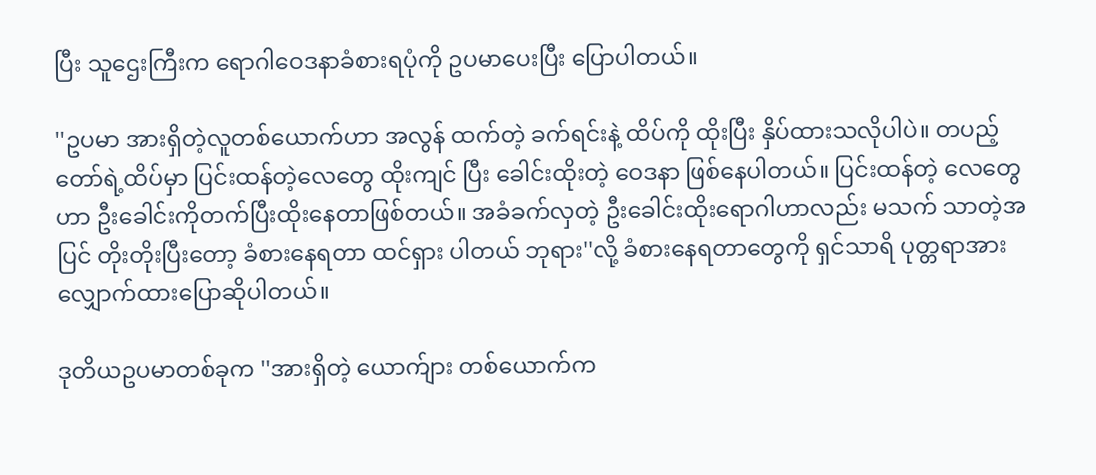ပြီး သူဌေးကြီးက ရောဂါဝေဒနာခံစားရပုံကို ဥပမာပေးပြီး ပြောပါတယ်။

''ဥပမာ အားရှိတဲ့လူတစ်ယောက်ဟာ အလွန် ထက်တဲ့ ခက်ရင်းနဲ့ ထိပ်ကို ထိုးပြီး နှိပ်ထားသလိုပါပဲ။ တပည့်တော်ရဲ့ထိပ်မှာ ပြင်းထန်တဲ့လေတွေ ထိုးကျင် ပြီး ခေါင်းထိုးတဲ့ ဝေဒနာ ဖြစ်နေပါတယ်။ ပြင်းထန်တဲ့ လေတွေဟာ ဦးခေါင်းကိုတက်ပြီးထိုးနေတာဖြစ်တယ်။ အခံခက်လှတဲ့ ဦးခေါင်းထိုးရောဂါဟာလည်း မသက် သာတဲ့အပြင် တိုးတိုးပြီးတော့ ခံစားနေရတာ ထင်ရှား ပါတယ် ဘုရား''လို့ ခံစားနေရတာတွေကို ရှင်သာရိ ပုတ္တရာအား လျှောက်ထားပြောဆိုပါတယ်။

ဒုတိယဥပမာတစ်ခုက ''အားရှိတဲ့ ယောက်ျား တစ်ယောက်က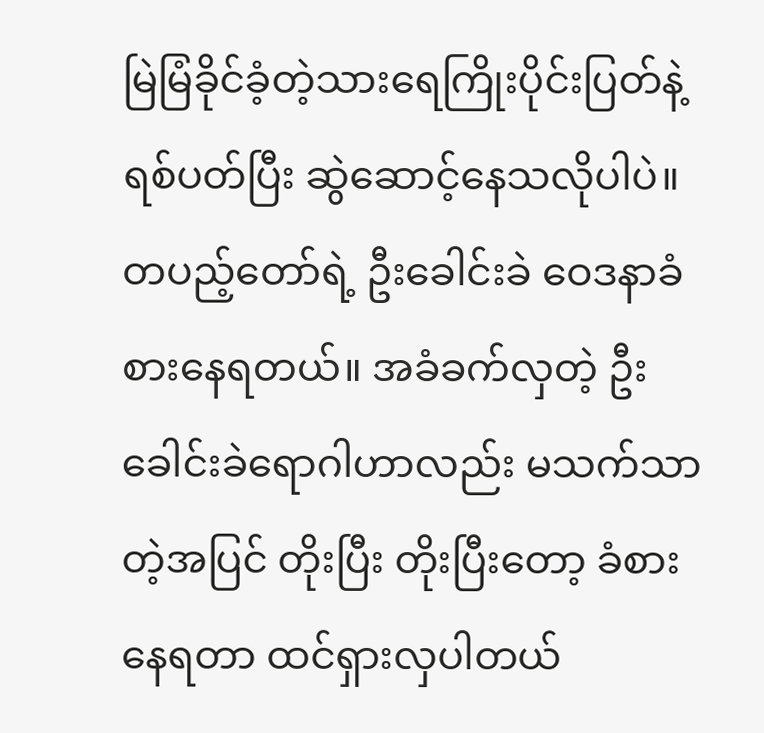မြဲမြံခိုင်ခံ့တဲ့သားရေကြိုးပိုင်းပြတ်နဲ့ ရစ်ပတ်ပြီး ဆွဲဆောင့်နေသလိုပါပဲ။ တပည့်တော်ရဲ့ ဦးခေါင်းခဲ ဝေဒနာခံစားနေရတယ်။ အခံခက်လှတဲ့ ဦးခေါင်းခဲရောဂါဟာလည်း မသက်သာတဲ့အပြင် တိုးပြီး တိုးပြီးတော့ ခံစားနေရတာ ထင်ရှားလှပါတယ်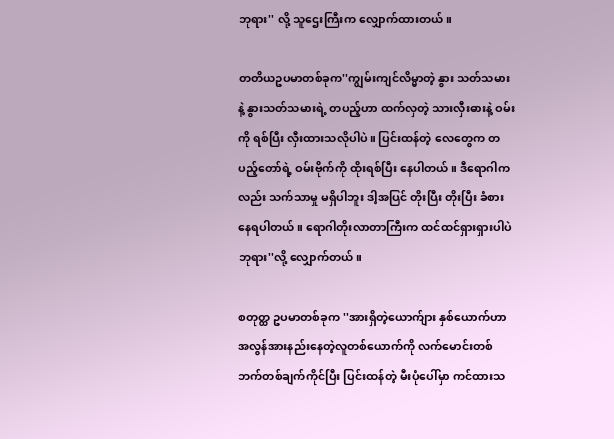ဘုရား'' လို့ သူဌေးကြီးက လျှောက်ထားတယ်။

တတိယဥပမာတစ်ခုက''ကျွမ်းကျင်လိမ္မာတဲ့ နွား သတ်သမားနဲ့ နွားသတ်သမားရဲ့ တပည့်ဟာ ထက်လှတဲ့ သားလှီးဓားနဲ့ ဝမ်းကို ရစ်ပြီး လှီးထားသလိုပါပဲ။ ပြင်းထန်တဲ့ လေတွေက တပည့်တော်ရဲ့ ဝမ်းဗိုက်ကို ထိုးရစ်ပြီး နေပါတယ်။ ဒီရောဂါကလည်း သက်သာမှု မရှိပါဘူး ဒါ့အပြင် တိုးပြီး တိုးပြီး ခံစားနေရပါတယ်။ ရောဂါတိုးလာတာကြီးက ထင်ထင်ရှားရှားပါပဲ ဘုရား''လို့ လျှောက်တယ်။

စတုတ္ထ ဥပမာတစ်ခုက ''အားရှိတဲ့ယောက်ျား နှစ်ယောက်ဟာ အလွန်အားနည်းနေတဲ့လူတစ်ယောက်ကို လက်မောင်းတစ်ဘက်တစ်ချက်ကိုင်ပြီး ပြင်းထန်တဲ့ မီးပုံပေါ်မှာ ကင်ထားသ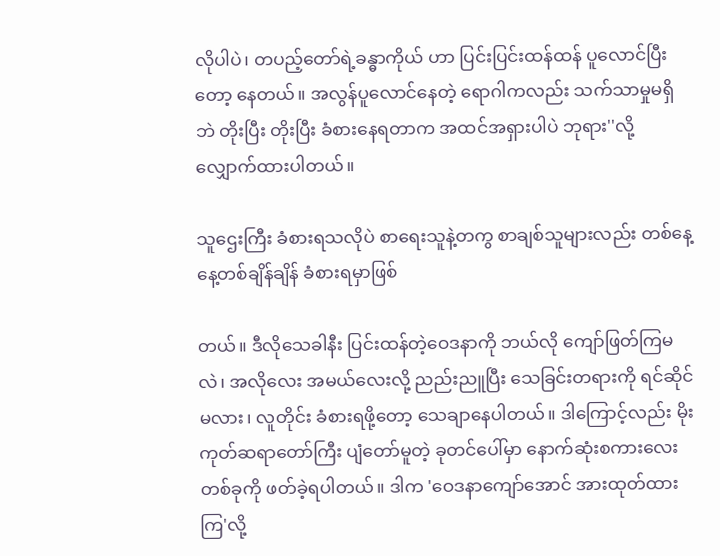လိုပါပဲ၊ တပည့်တော်ရဲ့ခန္ဓာကိုယ် ဟာ ပြင်းပြင်းထန်ထန် ပူလောင်ပြီးတော့ နေတယ်။ အလွန်ပူလောင်နေတဲ့ ရောဂါကလည်း သက်သာမှုမရှိဘဲ တိုးပြီး တိုးပြီး ခံစားနေရတာက အထင်အရှားပါပဲ ဘုရား''လို့ လျှောက်ထားပါတယ်။

သူဌေးကြီး ခံစားရသလိုပဲ စာရေးသူနဲ့တကွ စာချစ်သူများလည်း တစ်နေ့နေ့တစ်ချိန်ချိန် ခံစားရမှာဖြစ်

တယ်။ ဒီလိုသေခါနီး ပြင်းထန်တဲ့ဝေဒနာကို ဘယ်လို ကျော်ဖြတ်ကြမလဲ၊ အလိုလေး အမယ်လေးလို့ ညည်းညူပြီး သေခြင်းတရားကို ရင်ဆိုင်မလား၊ လူတိုင်း ခံစားရဖို့တော့ သေချာနေပါတယ်။ ဒါကြောင့်လည်း မိုးကုတ်ဆရာတော်ကြီး ပျံတော်မူတဲ့ ခုတင်ပေါ်မှာ နောက်ဆုံးစကားလေးတစ်ခုကို ဖတ်ခဲ့ရပါတယ်။ ဒါက 'ဝေဒနာကျော်အောင် အားထုတ်ထားကြ'လို့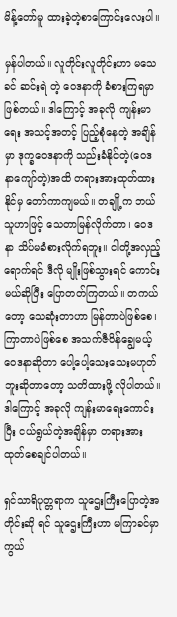မိန့်တော်မူ ထားခဲ့တဲ့စာကြောင်းလေးပါ။

မှန်ပါတယ်။ လူတိုင်းလူတိုင်းဟာ မသေခင် ဆင်းရဲ တဲ့ ဝေဒနာကို ခံစားကြရမှာဖြစ်တယ်။ ဒါကြောင့် အခုလို ကျန်းမာရေး အသင့်အတင့် ပြည့်စုံနေတဲ့ အချိန်မှာ ဒုက္ခဝေဒနာကို သည်းခံနိုင်တဲ့(ဝေဒနာကျော်တဲ့)အထိ တရားအားထုတ်ထားနိုင်မှ တော်ကာကျမယ်။ တချို့က ဘယ်သူဟာဖြင့် သေတာမြန်လိုက်တာ၊ ဝေဒနာ သိပ်မခံစားလိုက်ရဘူး။ ငါတို့အလှည့်ရောက်ရင် ဒီလို မျိုးဖြစ်သွားရင် ကောင်းမယ်ဆိုပြီး ပြောတတ်ကြတယ်။ တကယ်တော့ သေဆုံးတာဟာ မြန်တာပဲဖြစ်စေ၊ ကြာတာပဲဖြစ်စေ အသက်ဇီဝိန်ချွေမယ့် ဝေဒနာဆိုတာ ပေါ့ပေါ့သေးသေးမဟုတ်ဘူးဆိုတာတော့ သတိထားဖို့ လိုပါတယ်။ ဒါကြောင့် အခုလို ကျန်းမာရေးကောင်းပြီး ငယ်ရွယ်တဲ့အချိန်မှာ တရားအားထုတ်စေချင်ပါတယ်။

ရှင်သာရိပုတ္တရာက သူဌေးကြီးပြောတဲ့အတိုင်းဆို ရင် သူဌေးကြီးဟာ မကြာခင်မှာ ကွယ်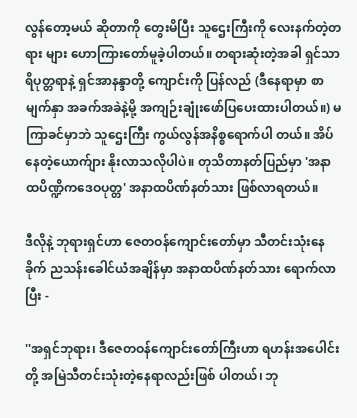လွန်တော့မယ် ဆိုတာကို တွေးမိပြီး သူဌေးကြီးကို လေးနက်တဲ့တရား များ ဟောကြားတော်မူခဲ့ပါတယ်။ တရားဆုံးတဲ့အခါ ရှင်သာရိပုတ္တရာနဲ့ ရှင်အာနန္ဒာတို့ ကျောင်းကို ပြန်လည် (ဒီနေရာမှာ စာမျက်နှာ အခက်အခဲနဲ့မို့ အကျဉ်းချုံးဖော်ပြပေးထားပါတယ်။) မကြာခင်မှာဘဲ သူဌေးကြီး ကွယ်လွန်အနိစ္စရောက်ပါ တယ်။ အိပ်နေတဲ့ယောက်ျား နိုးလာသလိုပါပဲ။ တုသိတာနတ်ပြည်မှာ 'အနာထပိဏ္ဍိကဒေဝပုတ္တ' အနာထပိဏ်နတ်သား ဖြစ်လာရတယ်။

ဒီလိုနဲ့ ဘုရားရှင်ဟာ ဇေတဝန်ကျောင်းတော်မှာ သီတင်းသုံးနေခိုက် ညသန်းခေါင်ယံအချိန်မှာ အနာထပိဏ်နတ်သား ရောက်လာပြီး -

''အရှင်ဘုရား၊ ဒီဇေတဝန်ကျောင်းတော်ကြီးဟာ ရဟန်းအပေါင်းတို့ အမြဲသီတင်းသုံးတဲ့နေရာလည်းဖြစ် ပါတယ်၊ ဘု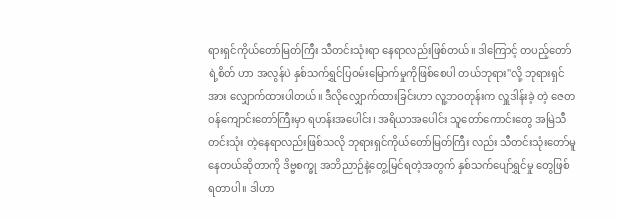ရားရှင်ကိုယ်တော်မြတ်ကြီး သီတင်းသုံးရာ နေရာလည်းဖြစ်တယ်။ ဒါကြောင့် တပည့်တော်ရဲ့စိတ် ဟာ အလွန်ပဲ နှစ်သက်ရွှင်ပြဝမ်းမြောက်မှုကိုဖြစ်စေပါ တယ်ဘုရား''လို့ ဘုရားရှင်အား လျှောက်ထားပါတယ်။ ဒီလိုလျှောက်ထားခြင်းဟာ လူ့ဘဝတုန်းက လှူဒါန်းခဲ့ တဲ့ ဇေတဝန်ကျောင်းတော်ကြီးမှာ ရဟန်းအပေါင်း၊ အရိယာအပေါင်း သူတော်ကောင်းတွေ အမြဲသီတင်းသုံး တဲ့နေရာလည်းဖြစ်သလို ဘုရားရှင်ကိုယ်တော်မြတ်ကြီး လည်း သီတင်းသုံးတော်မူနေတယ်ဆိုတာကို ဒိဗ္ဗစက္ခု အဘိညာဉ်နဲ့တွေ့မြင်ရတဲ့အတွက် နှစ်သက်ပျော်ရွှင်မှု တွေဖြစ်ရတာပါ။ ဒါဟာ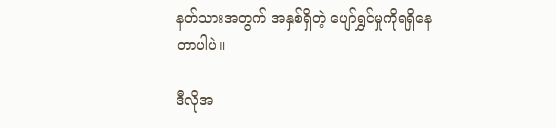နတ်သားအတွက် အနှစ်ရှိတဲ့ ပျော်ရွှင်မှုကိုရရှိနေတာပါပဲ။

ဒီလိုအ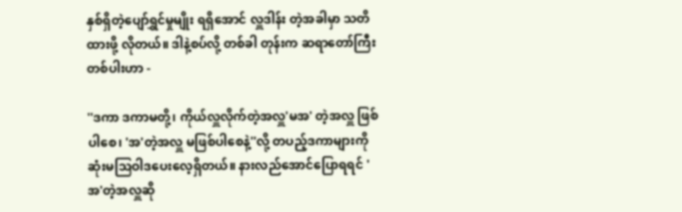နှစ်ရှိတဲ့ပျော်ရွှင်မှုမျိုး ရရှိအောင် လှူဒါန်း တဲ့အခါမှာ သတိထားဖို့ လိုတယ်။ ဒါနဲ့စပ်လို့ တစ်ခါ တုန်းက ဆရာတော်ကြီးတစ်ပါးဟာ -

''ဒကာ ဒကာမတို့၊ ကိုယ်လှူလိုက်တဲ့အလှူ'မအ' တဲ့အလှူ ဖြစ်ပါစေ၊ 'အ'တဲ့အလှူ မဖြစ်ပါစေနဲ့''လို့ တပည့်ဒကာများကို ဆုံးမသြဝါဒပေးလေ့ရှိတယ်။ နားလည်အောင်ပြောရရင် 'အ'တဲ့အလှူဆို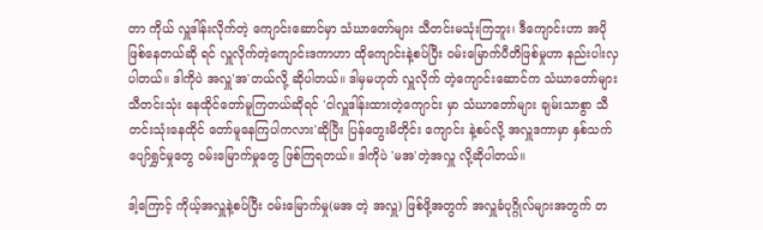တာ ကိုယ် လှူဒါန်းလိုက်တဲ့ ကျောင်းဆောင်မှာ သံဃာတော်များ သီတင်းမသုံးကြဘူး၊ ဒီကျောင်းဟာ အပိုဖြစ်နေတယ်ဆို ရင် လှူလိုက်တဲ့ကျောင်းဒကာဟာ ထိုကျောင်းနဲ့စပ်ပြီး ဝမ်းမြောက်ပီတိဖြစ်မှုဟာ နည်းပါးလှပါတယ်။ ဒါကိုပဲ အလှူ'အ'တယ်လို့ ဆိုပါတယ်။ ဒါမှမဟုတ် လှူလိုက် တဲ့ကျောင်းဆောင်က သံဃာတော်များ သီတင်းသုံး နေထိုင်တော်မူကြတယ်ဆိုရင် 'ငါလှူဒါန်းထားတဲ့ကျောင်း မှာ သံဃာတော်များ ချမ်းသာစွာ သီတင်းသုံးနေထိုင် တော်မူနေကြပါကလား'ဆိုပြီး ပြန်တွေးမိတိုင်း ကျောင်း နဲ့စပ်လို့ အလှူဒကာမှာ နှစ်သက်ပျော်ရွှင်မှုတွေ ဝမ်းမြောက်မှုတွေ ဖြစ်ကြရတယ်။ ဒါကိုပဲ 'မအ'တဲ့အလှူ လို့ဆိုပါတယ်။

ဒါ့ကြောင့် ကိုယ့်အလှူနဲ့စပ်ပြီး ဝမ်းမြောက်မှု(မအ တဲ့ အလှူ) ဖြစ်ဖို့အတွက် အလှူခံပုဂ္ဂိုလ်များအတွက် တ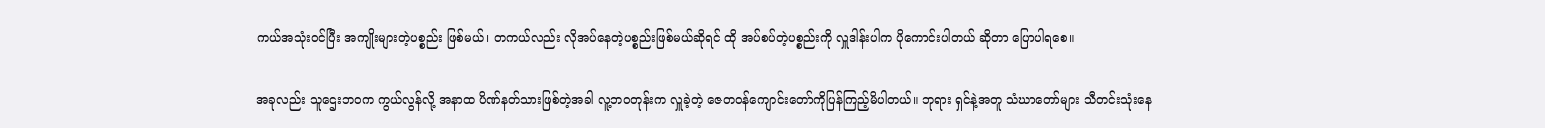ကယ်အသုံးဝင်ပြီး အကျိုးများတဲ့ပစ္စည်း ဖြစ်မယ်၊ တကယ်လည်း လိုအပ်နေတဲ့ပစ္စည်းဖြစ်မယ်ဆိုရင် ထို အပ်စပ်တဲ့ပစ္စည်းကို လှူဒါန်းပါက ပိုကောင်းပါတယ် ဆိုတာ ပြောပါရစေ။

အခုလည်း သူဌေးဘဝက ကွယ်လွန်လို့ အနာထ ပိဏ်နတ်သားဖြစ်တဲ့အခါ လူ့ဘဝတုန်းက လှူခဲ့တဲ့ ဇေတဝန်ကျောင်းတော်ကိုပြန်ကြည့်မိပါတယ်။ ဘုရား ရှင်နဲ့အတူ သံဃာတော်များ သီတင်းသုံးနေ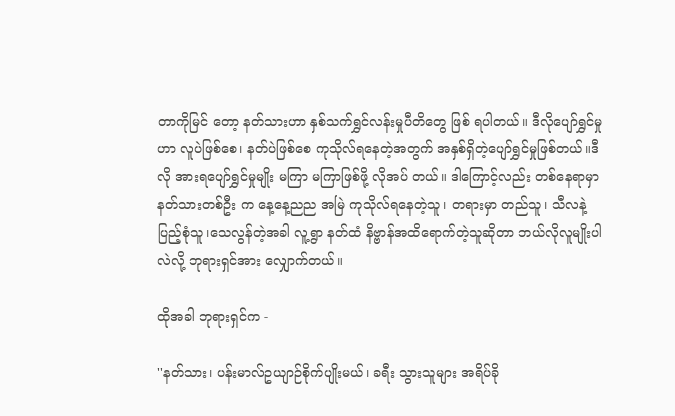တာကိုမြင် တော့ နတ်သားဟာ နှစ်သက်ရွှင်လန်းမှုပီတိတွေ ဖြစ် ရပါတယ်။ ဒီလိုပျော်ရွှင်မှုဟာ လူပဲဖြစ်စေ၊ နတ်ပဲဖြစ်စေ ကုသိုလ်ရနေတဲ့အတွက် အနှစ်ရှိတဲ့ပျော်ရွှင်မှုဖြစ်တယ်။ဒီလို အားရပျော်ရွှင်မှုမျိုး မကြာ မကြာဖြစ်ဖို့ လိုအပ် တယ်။ ဒါကြောင့်လည်း တစ်နေရာမှာ နတ်သားတစ်ဦး က နေ့နေ့ညည အမြဲ ကုသိုလ်ရနေတဲ့သူ၊ တရားမှာ တည်သူ၊ သီလနဲ့ပြည့်စုံသူ၊သေလွန်တဲ့အခါ လူ့ရွာ နတ်ထံ နိဗ္ဗာန်အထိရောက်တဲ့သူဆိုတာ ဘယ်လိုလူမျိုးပါလဲလို့ ဘုရားရှင်အား လျှောက်တယ်။

ထိုအခါ ဘုရားရှင်က -

''နတ်သား၊ ပန်းမာလ်ဥယျာဉ်စိုက်ပျိုးမယ်၊ ခရီး သွားသူများ အရိပ်ခို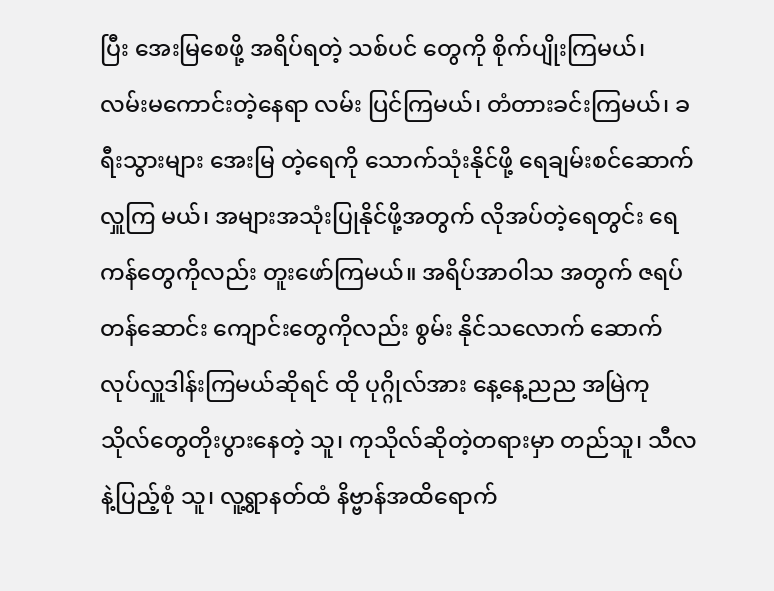ပြီး အေးမြစေဖို့ အရိပ်ရတဲ့ သစ်ပင် တွေကို စိုက်ပျိုးကြမယ်၊ လမ်းမကောင်းတဲ့နေရာ လမ်း ပြင်ကြမယ်၊ တံတားခင်းကြမယ်၊ ခရီးသွားများ အေးမြ တဲ့ရေကို သောက်သုံးနိုင်ဖို့ ရေချမ်းစင်ဆောက်လှူကြ မယ်၊ အများအသုံးပြုနိုင်ဖို့အတွက် လိုအပ်တဲ့ရေတွင်း ရေကန်တွေကိုလည်း တူးဖော်ကြမယ်။ အရိပ်အာဝါသ အတွက် ဇရပ်တန်ဆောင်း ကျောင်းတွေကိုလည်း စွမ်း နိုင်သလောက် ဆောက်လုပ်လှူဒါန်းကြမယ်ဆိုရင် ထို ပုဂ္ဂိုလ်အား နေ့နေ့ညည အမြဲကုသိုလ်တွေတိုးပွားနေတဲ့ သူ၊ ကုသိုလ်ဆိုတဲ့တရားမှာ တည်သူ၊ သီလနဲ့ပြည့်စုံ သူ၊ လူ့ရွာနတ်ထံ နိဗ္ဗာန်အထိရောက်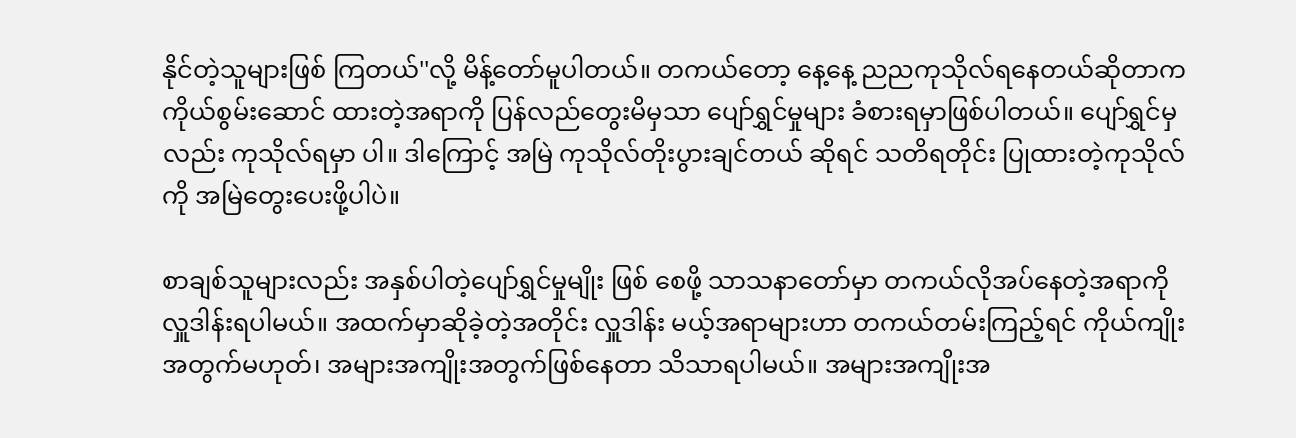နိုင်တဲ့သူများဖြစ် ကြတယ်''လို့ မိန့်တော်မူပါတယ်။ တကယ်တော့ နေ့နေ့ ညညကုသိုလ်ရနေတယ်ဆိုတာက ကိုယ်စွမ်းဆောင် ထားတဲ့အရာကို ပြန်လည်တွေးမိမှသာ ပျော်ရွှင်မှုများ ခံစားရမှာဖြစ်ပါတယ်။ ပျော်ရွှင်မှလည်း ကုသိုလ်ရမှာ ပါ။ ဒါကြောင့် အမြဲ ကုသိုလ်တိုးပွားချင်တယ် ဆိုရင် သတိရတိုင်း ပြုထားတဲ့ကုသိုလ်ကို အမြဲတွေးပေးဖို့ပါပဲ။

စာချစ်သူများလည်း အနှစ်ပါတဲ့ပျော်ရွှင်မှုမျိုး ဖြစ် စေဖို့ သာသနာတော်မှာ တကယ်လိုအပ်နေတဲ့အရာကို လှူဒါန်းရပါမယ်။ အထက်မှာဆိုခဲ့တဲ့အတိုင်း လှူဒါန်း မယ့်အရာများဟာ တကယ်တမ်းကြည့်ရင် ကိုယ်ကျိုး အတွက်မဟုတ်၊ အများအကျိုးအတွက်ဖြစ်နေတာ သိသာရပါမယ်။ အများအကျိုးအ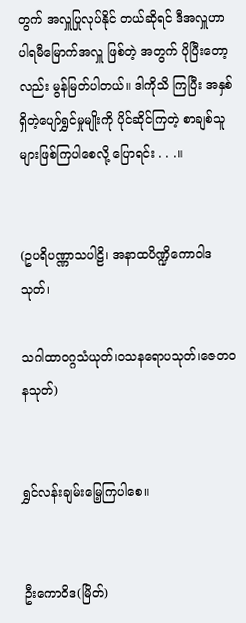တွက် အလှူပြုလုပ်နိုင် တယ်ဆိုရင် ဒီအလှူဟာ ပါရမီမြောက်အလှူ ဖြစ်တဲ့ အတွက် ပိုပြီးတော့လည်း မွန်မြတ်ပါတယ်။ ဒါကိုသိ ကြပြီး အနှစ်ရှိတဲ့ပျော်ရွှင်မှုမျိုးကို ပိုင်ဆိုင်ကြတဲ့ စာချစ်သူများဖြစ်ကြပါစေလို့ ပြောရင်း . . .။


(ဥပရိပဏ္ဏာသပါဠိ၊ အနာထပိဏ္ဍိကောဝါဒသုတ်၊

သဂါထာဝဂ္ဂသံယုတ်၊ဝသနရောပသုတ်၊ဇေတဝနသုတ်)


ရွှင်လန်းချမ်းမြေ့ကြပါစေ။


ဦးကောဝိဒ(မြိတ်)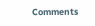Comments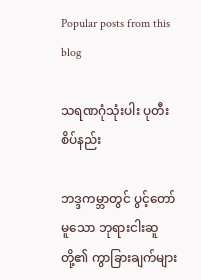Popular posts from this blog

သရဏဂုံသုံးပါး ပုတီးစိပ်နည်း

ဘဒ္ဒကမ္ဘာတွင် ပွင့်တော်မူသော ဘုရားငါးဆူတို့၏ ကွာခြားချက်များ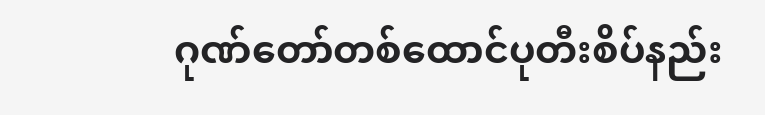ဂုဏ်တော်တစ်ထောင်ပုတီးစိပ်နည်း